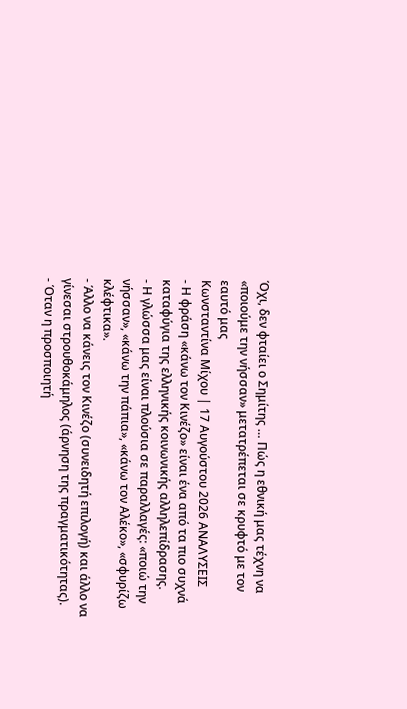Όχι, δεν φταίει ο Σημίτης … Πώς η εθνική μας τέχνη να «ποιούμε την νήσσαν» μετατρέπεται σε κρυφτό με τον εαυτό μας
Κωνσταντίνα Μίχου | 17 Αυγούστου 2026 ΑΝΑΛΥΣΕΙΣ
- Η φράση «κάνω τον Κινέζο» είναι ένα από τα πιο συχνά καταφύγια της ελληνικής κοινωνικής αλληλεπίδρασης.
- Η γλώσσα μας είναι πλούσια σε παραλλαγές: «ποιώ την νήσσαν», «κάνω την πάπια», «κάνω τον Αλέκο», «σφυρίζω κλέφτικα».
- Άλλο να κάνεις τον Κινέζο (συνειδητή επιλογή) και άλλο να γίνεσαι στρουθοκάμηλος (άρνηση της πραγματικότητας).
- Όταν η προσποιητή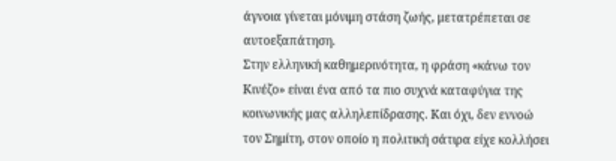άγνοια γίνεται μόνιμη στάση ζωής, μετατρέπεται σε αυτοεξαπάτηση.
Στην ελληνική καθημερινότητα, η φράση «κάνω τον Κινέζο» είναι ένα από τα πιο συχνά καταφύγια της κοινωνικής μας αλληλεπίδρασης. Και όχι, δεν εννοώ τον Σημίτη, στον οποίο η πολιτική σάτιρα είχε κολλήσει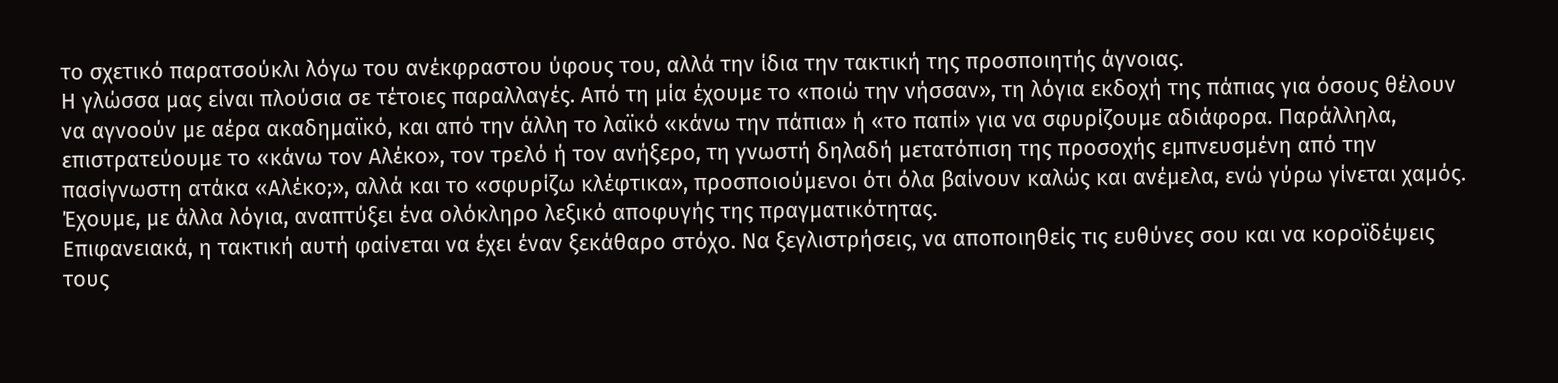το σχετικό παρατσούκλι λόγω του ανέκφραστου ύφους του, αλλά την ίδια την τακτική της προσποιητής άγνοιας.
Η γλώσσα μας είναι πλούσια σε τέτοιες παραλλαγές. Από τη μία έχουμε το «ποιώ την νήσσαν», τη λόγια εκδοχή της πάπιας για όσους θέλουν να αγνοούν με αέρα ακαδημαϊκό, και από την άλλη το λαϊκό «κάνω την πάπια» ή «το παπί» για να σφυρίζουμε αδιάφορα. Παράλληλα, επιστρατεύουμε το «κάνω τον Αλέκο», τον τρελό ή τον ανήξερο, τη γνωστή δηλαδή μετατόπιση της προσοχής εμπνευσμένη από την πασίγνωστη ατάκα «Αλέκο;», αλλά και το «σφυρίζω κλέφτικα», προσποιούμενοι ότι όλα βαίνουν καλώς και ανέμελα, ενώ γύρω γίνεται χαμός.
Έχουμε, με άλλα λόγια, αναπτύξει ένα ολόκληρο λεξικό αποφυγής της πραγματικότητας.
Επιφανειακά, η τακτική αυτή φαίνεται να έχει έναν ξεκάθαρο στόχο. Να ξεγλιστρήσεις, να αποποιηθείς τις ευθύνες σου και να κοροϊδέψεις τους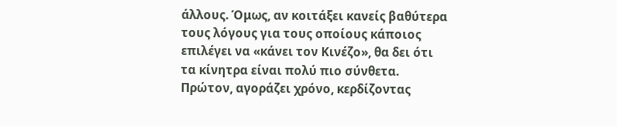άλλους. Όμως, αν κοιτάξει κανείς βαθύτερα τους λόγους για τους οποίους κάποιος επιλέγει να «κάνει τον Κινέζο», θα δει ότι τα κίνητρα είναι πολύ πιο σύνθετα.
Πρώτον, αγοράζει χρόνο, κερδίζοντας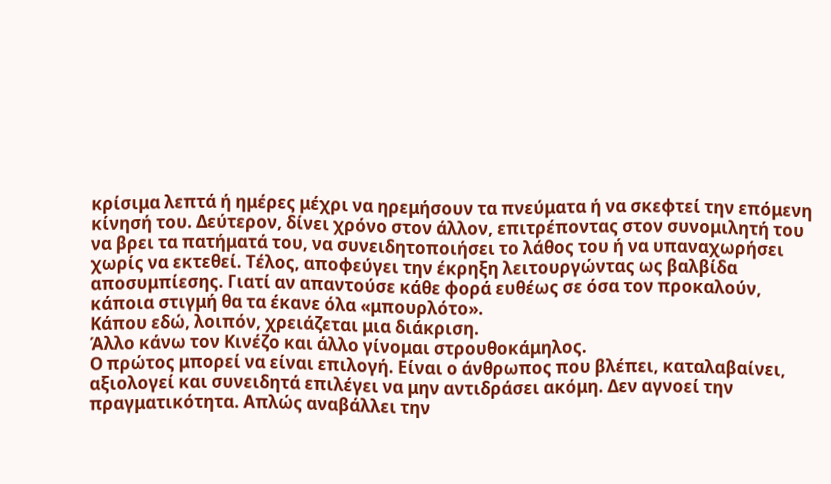κρίσιμα λεπτά ή ημέρες μέχρι να ηρεμήσουν τα πνεύματα ή να σκεφτεί την επόμενη κίνησή του. Δεύτερον, δίνει χρόνο στον άλλον, επιτρέποντας στον συνομιλητή του να βρει τα πατήματά του, να συνειδητοποιήσει το λάθος του ή να υπαναχωρήσει χωρίς να εκτεθεί. Τέλος, αποφεύγει την έκρηξη λειτουργώντας ως βαλβίδα αποσυμπίεσης. Γιατί αν απαντούσε κάθε φορά ευθέως σε όσα τον προκαλούν, κάποια στιγμή θα τα έκανε όλα «μπουρλότο».
Κάπου εδώ, λοιπόν, χρειάζεται μια διάκριση.
Άλλο κάνω τον Κινέζο και άλλο γίνομαι στρουθοκάμηλος.
Ο πρώτος μπορεί να είναι επιλογή. Είναι ο άνθρωπος που βλέπει, καταλαβαίνει, αξιολογεί και συνειδητά επιλέγει να μην αντιδράσει ακόμη. Δεν αγνοεί την πραγματικότητα. Απλώς αναβάλλει την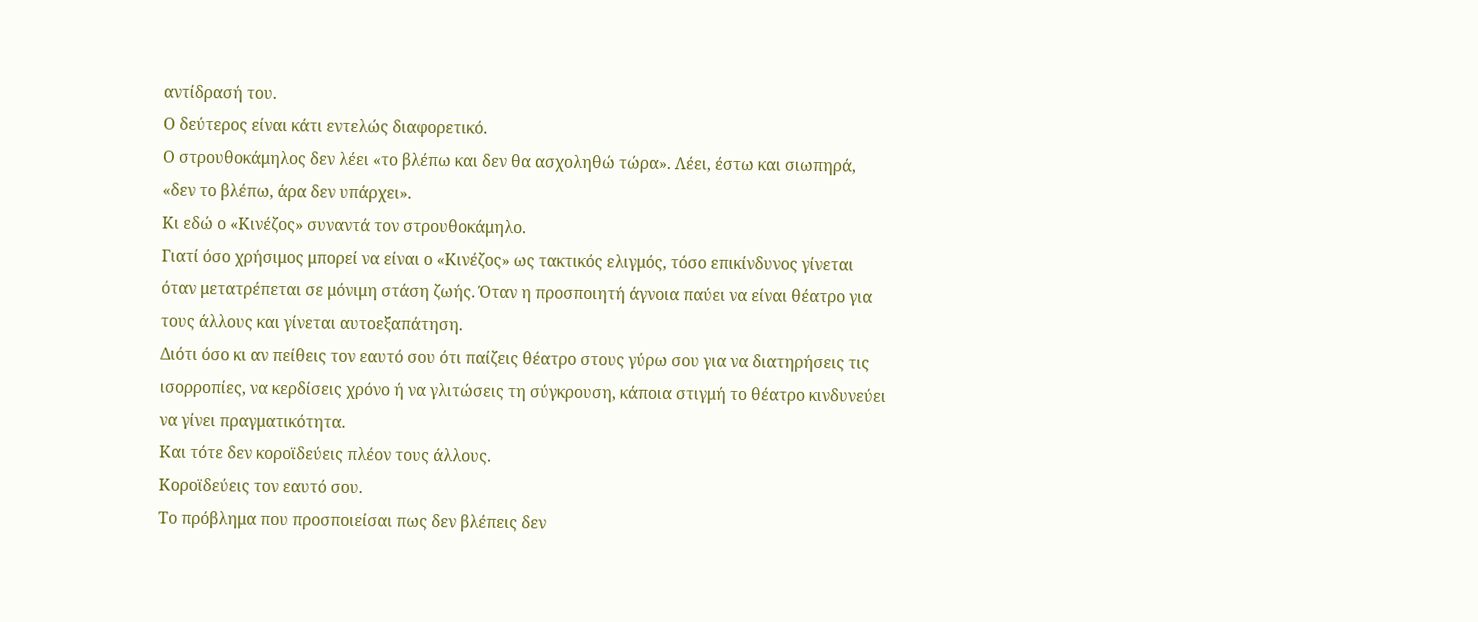αντίδρασή του.
Ο δεύτερος είναι κάτι εντελώς διαφορετικό.
Ο στρουθοκάμηλος δεν λέει «το βλέπω και δεν θα ασχοληθώ τώρα». Λέει, έστω και σιωπηρά, «δεν το βλέπω, άρα δεν υπάρχει».
Κι εδώ ο «Κινέζος» συναντά τον στρουθοκάμηλο.
Γιατί όσο χρήσιμος μπορεί να είναι ο «Κινέζος» ως τακτικός ελιγμός, τόσο επικίνδυνος γίνεται όταν μετατρέπεται σε μόνιμη στάση ζωής. Όταν η προσποιητή άγνοια παύει να είναι θέατρο για τους άλλους και γίνεται αυτοεξαπάτηση.
Διότι όσο κι αν πείθεις τον εαυτό σου ότι παίζεις θέατρο στους γύρω σου για να διατηρήσεις τις ισορροπίες, να κερδίσεις χρόνο ή να γλιτώσεις τη σύγκρουση, κάποια στιγμή το θέατρο κινδυνεύει να γίνει πραγματικότητα.
Και τότε δεν κοροϊδεύεις πλέον τους άλλους.
Κοροϊδεύεις τον εαυτό σου.
Το πρόβλημα που προσποιείσαι πως δεν βλέπεις δεν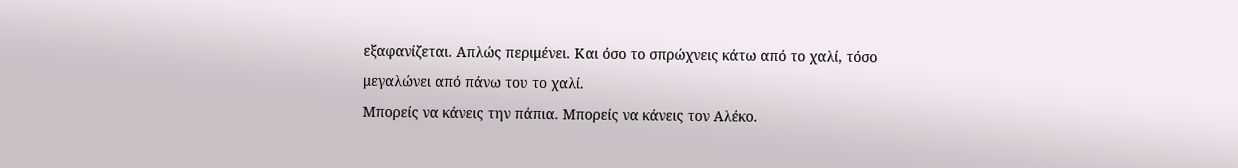εξαφανίζεται. Απλώς περιμένει. Και όσο το σπρώχνεις κάτω από το χαλί, τόσο μεγαλώνει από πάνω του το χαλί.
Μπορείς να κάνεις την πάπια. Μπορείς να κάνεις τον Αλέκο.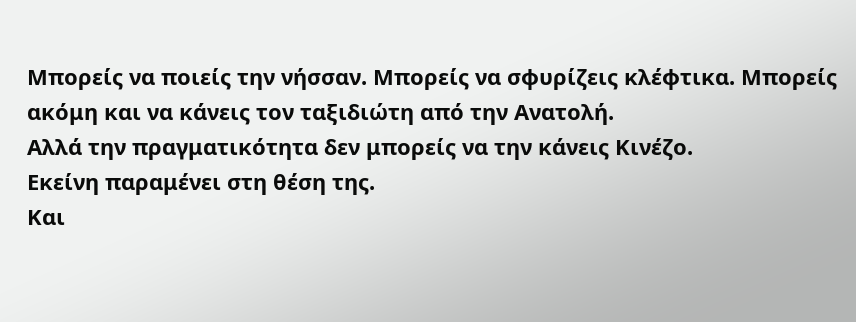Μπορείς να ποιείς την νήσσαν. Μπορείς να σφυρίζεις κλέφτικα. Μπορείς ακόμη και να κάνεις τον ταξιδιώτη από την Ανατολή.
Αλλά την πραγματικότητα δεν μπορείς να την κάνεις Κινέζο.
Εκείνη παραμένει στη θέση της.
Και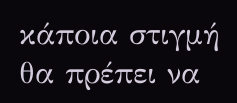κάποια στιγμή θα πρέπει να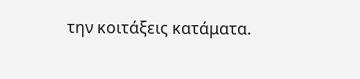την κοιτάξεις κατάματα.